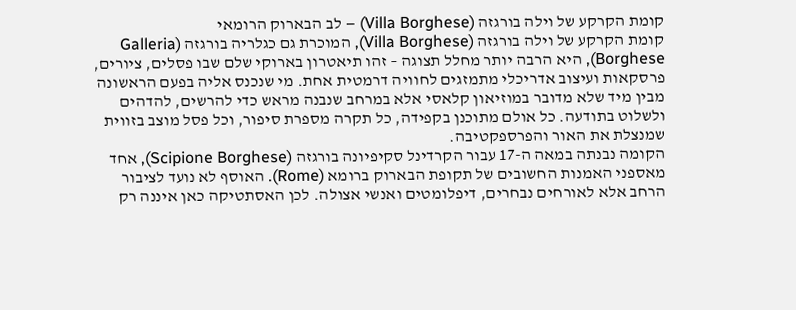קומת הקרקע של וילה בורגזה (Villa Borghese) – לב הבארוק הרומאי
קומת הקרקע של וילה בורגזה (Villa Borghese), המוכרת גם כגלריה בורגזה (Galleria Borghese), היא הרבה יותר מחלל תצוגה – זהו תיאטרון בארוקי שלם שבו פסלים, ציורים, פרסקאות ועיצוב אדריכלי מתמזגים לחוויה דרמטית אחת. מי שנכנס אליה בפעם הראשונה מבין מיד שלא מדובר במוזיאון קלאסי אלא במרחב שנבנה מראש כדי להרשים, להדהים ולשלוט בתודעה. כל אולם מתוכנן בקפידה, כל תקרה מספרת סיפור, וכל פסל מוצב בזווית שמנצלת את האור והפרספקטיבה.
הקומה נבנתה במאה ה-17 עבור הקרדינל סקיפיונה בורגזה (Scipione Borghese), אחד מאספני האמנות החשובים של תקופת הבארוק ברומא (Rome). האוסף לא נועד לציבור הרחב אלא לאורחים נבחרים, דיפלומטים ואנשי אצולה. לכן האסתטיקה כאן איננה רק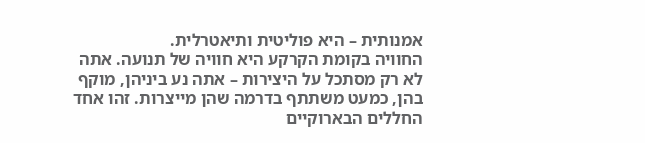אמנותית – היא פוליטית ותיאטרלית.
החוויה בקומת הקרקע היא חוויה של תנועה. אתה לא רק מסתכל על היצירות – אתה נע ביניהן, מוקף בהן, כמעט משתתף בדרמה שהן מייצרות. זהו אחד החללים הבארוקיים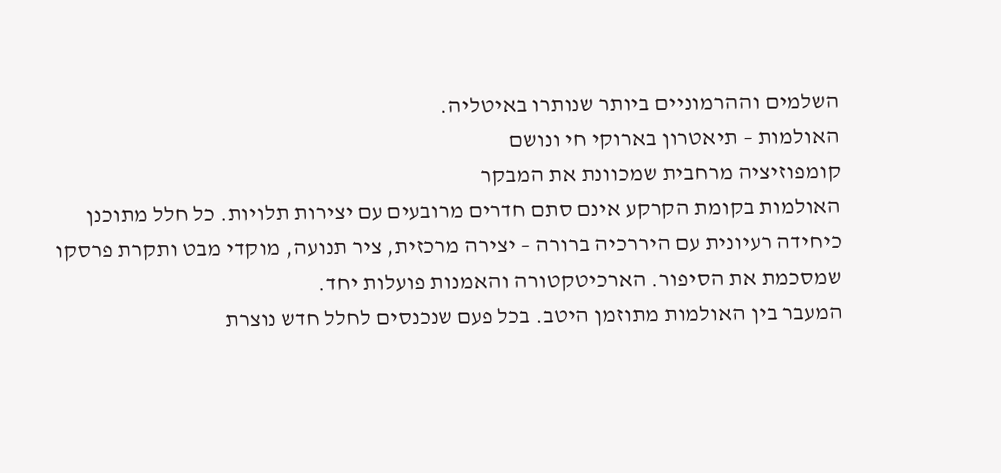השלמים וההרמוניים ביותר שנותרו באיטליה.
האולמות – תיאטרון בארוקי חי ונושם
קומפוזיציה מרחבית שמכוונת את המבקר
האולמות בקומת הקרקע אינם סתם חדרים מרובעים עם יצירות תלויות. כל חלל מתוכנן כיחידה רעיונית עם היררכיה ברורה – יצירה מרכזית, ציר תנועה, מוקדי מבט ותקרת פרסקו שמסכמת את הסיפור. הארכיטקטורה והאמנות פועלות יחד.
המעבר בין האולמות מתוזמן היטב. בכל פעם שנכנסים לחלל חדש נוצרת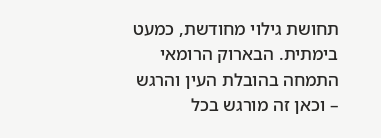תחושת גילוי מחודשת, כמעט בימתית. הבארוק הרומאי התמחה בהובלת העין והרגש – וכאן זה מורגש בכל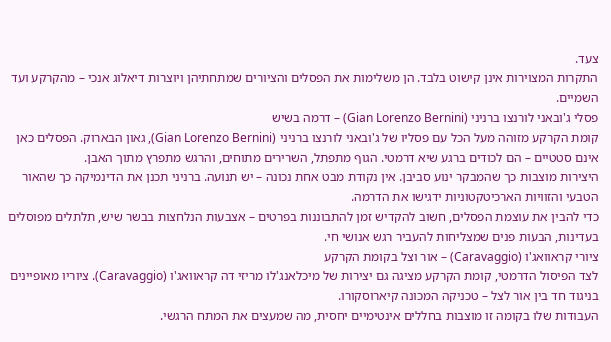צעד.
התקרות המצוירות אינן קישוט בלבד. הן משלימות את הפסלים והציורים שמתחתיהן ויוצרות דיאלוג אנכי – מהקרקע ועד השמיים.
פסלי ג'ובאני לורנצו ברניני (Gian Lorenzo Bernini) – דרמה בשיש
קומת הקרקע מזוהה מעל הכל עם פסליו של ג'ובאני לורנצו ברניני (Gian Lorenzo Bernini), גאון הבארוק. הפסלים כאן אינם סטטיים – הם לכודים ברגע שיא דרמטי. הגוף מתפתל, השרירים מתוחים, והרגש מתפרץ מתוך האבן.
היצירות מוצבות כך שהמבקר ינוע סביבן. אין נקודת מבט אחת נכונה – יש תנועה. ברניני תכנן את הדינמיקה כך שהאור הטבעי והזוויות הארכיטקטוניות ידגישו את הדרמה.
כדי להבין את עוצמת הפסלים, חשוב להקדיש זמן להתבוננות בפרטים – אצבעות הנלחצות בבשר שיש, תלתלים מפוסלים בעדינות, הבעות פנים שמצליחות להעביר רגש אנושי חי.
ציורי קראוואג'ו (Caravaggio) – אור וצל בקומת הקרקע
לצד הפיסול הדרמטי, קומת הקרקע מציגה גם יצירות של מיכלאנג'לו מריזי דה קראוואג'ו (Caravaggio). ציוריו מאופיינים בניגוד חד בין אור לצל – טכניקה המכונה קיארוסקורו.
העבודות שלו בקומה זו מוצבות בחללים אינטימיים יחסית, מה שמעצים את המתח הרגשי.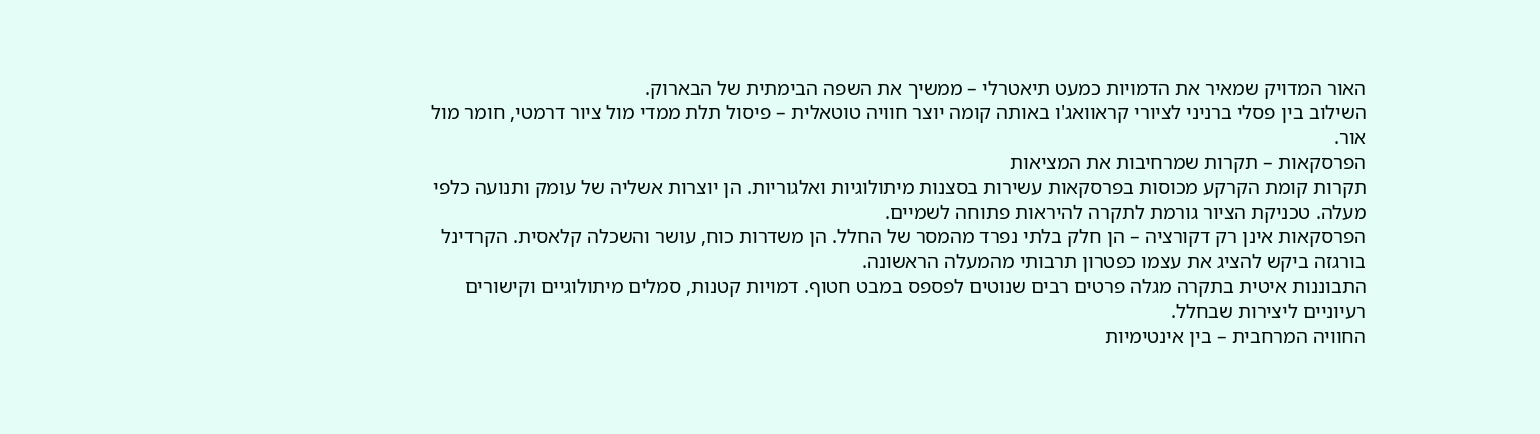האור המדויק שמאיר את הדמויות כמעט תיאטרלי – ממשיך את השפה הבימתית של הבארוק.
השילוב בין פסלי ברניני לציורי קראוואג'ו באותה קומה יוצר חוויה טוטאלית – פיסול תלת ממדי מול ציור דרמטי, חומר מול אור.
הפרסקאות – תקרות שמרחיבות את המציאות
תקרות קומת הקרקע מכוסות בפרסקאות עשירות בסצנות מיתולוגיות ואלגוריות. הן יוצרות אשליה של עומק ותנועה כלפי מעלה. טכניקת הציור גורמת לתקרה להיראות פתוחה לשמיים.
הפרסקאות אינן רק דקורציה – הן חלק בלתי נפרד מהמסר של החלל. הן משדרות כוח, עושר והשכלה קלאסית. הקרדינל בורגזה ביקש להציג את עצמו כפטרון תרבותי מהמעלה הראשונה.
התבוננות איטית בתקרה מגלה פרטים רבים שנוטים לפספס במבט חטוף. דמויות קטנות, סמלים מיתולוגיים וקישורים רעיוניים ליצירות שבחלל.
החוויה המרחבית – בין אינטימיות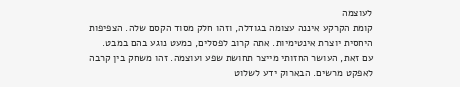לעוצמה
קומת הקרקע איננה עצומה בגודלה, וזהו חלק מסוד הקסם שלה. הצפיפות היחסית יוצרת אינטימיות. אתה קרוב לפסלים, כמעט נוגע בהם במבט.
עם זאת, העושר החזותי מייצר תחושת שפע ועוצמה. זהו משחק בין קרבה לאפקט מרשים. הבארוק ידע לשלוט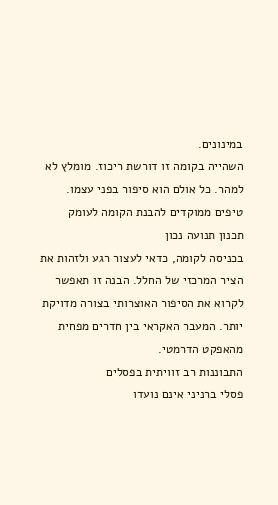במינונים.
השהייה בקומה זו דורשת ריכוז. מומלץ לא למהר. כל אולם הוא סיפור בפני עצמו.
טיפים ממוקדים להבנת הקומה לעומק
תכנון תנועה נכון
בכניסה לקומה, כדאי לעצור רגע ולזהות את הציר המרכזי של החלל. הבנה זו תאפשר לקרוא את הסיפור האוצרותי בצורה מדויקת יותר. המעבר האקראי בין חדרים מפחית מהאפקט הדרמטי.
התבוננות רב זוויתית בפסלים
פסלי ברניני אינם נועדו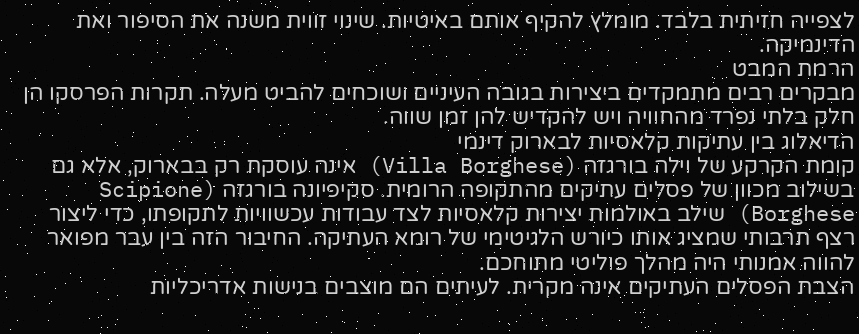לצפייה חזיתית בלבד. מומלץ להקיף אותם באיטיות. שינוי זווית משנה את הסיפור ואת הדינמיקה.
הרמת המבט
מבקרים רבים מתמקדים ביצירות בגובה העיניים ושוכחים להביט מעלה. תקרות הפרסקו הן חלק בלתי נפרד מהחוויה ויש להקדיש להן זמן שווה.
הדיאלוג בין עתיקות קלאסיות לבארוק דינמי
קומת הקרקע של וילה בורגזה (Villa Borghese) אינה עוסקת רק בבארוק, אלא גם בשילוב מכוון של פסלים עתיקים מהתקופה הרומית. סקיפיונה בורגזה (Scipione Borghese) שילב באולמות יצירות קלאסיות לצד עבודות עכשוויות לתקופתו, כדי ליצור רצף תרבותי שמציג אותו כיורש הלגיטימי של רומא העתיקה. החיבור הזה בין עבר מפואר להווה אמנותי היה מהלך פוליטי מתוחכם.
הצבת הפסלים העתיקים אינה מקרית. לעיתים הם מוצבים בנישות אדריכליות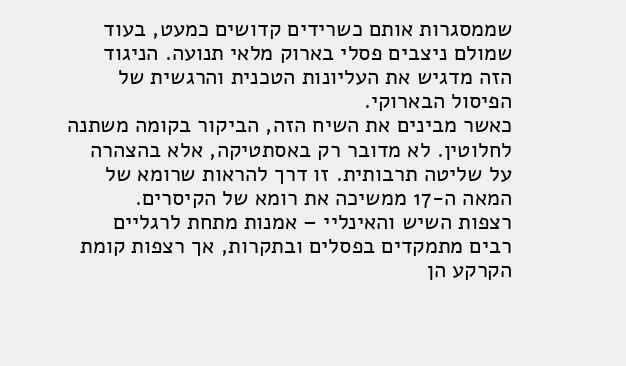שממסגרות אותם כשרידים קדושים כמעט, בעוד שמולם ניצבים פסלי בארוק מלאי תנועה. הניגוד הזה מדגיש את העליונות הטכנית והרגשית של הפיסול הבארוקי.
כאשר מבינים את השיח הזה, הביקור בקומה משתנה לחלוטין. לא מדובר רק באסתטיקה, אלא בהצהרה על שליטה תרבותית. זו דרך להראות שרומא של המאה ה-17 ממשיכה את רומא של הקיסרים.
רצפות השיש והאינליי – אמנות מתחת לרגליים
רבים מתמקדים בפסלים ובתקרות, אך רצפות קומת הקרקע הן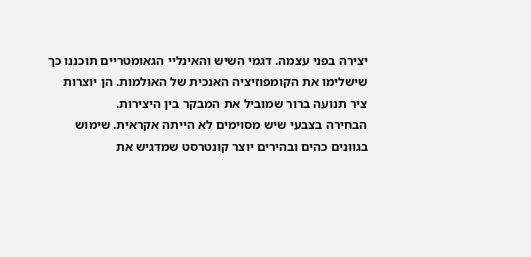יצירה בפני עצמה. דגמי השיש והאינליי הגאומטריים תוכננו כך שישלימו את הקומפוזיציה האנכית של האולמות. הן יוצרות ציר תנועה ברור שמוביל את המבקר בין היצירות.
הבחירה בצבעי שיש מסוימים לא הייתה אקראית. שימוש בגוונים כהים ובהירים יוצר קונטרסט שמדגיש את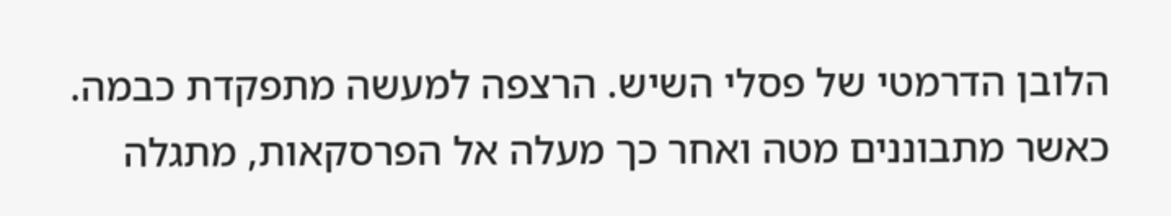הלובן הדרמטי של פסלי השיש. הרצפה למעשה מתפקדת כבמה.
כאשר מתבוננים מטה ואחר כך מעלה אל הפרסקאות, מתגלה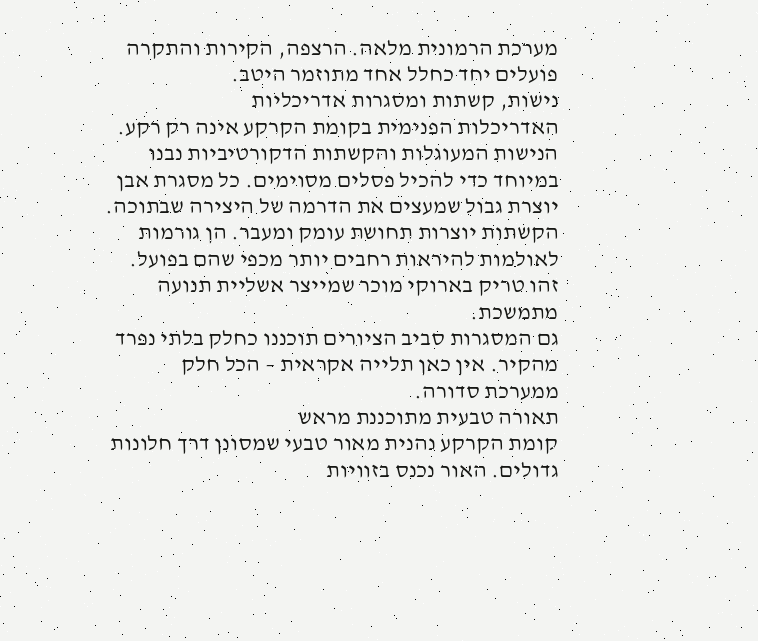מערכת הרמונית מלאה. הרצפה, הקירות והתקרה פועלים יחד כחלל אחד מתוזמר היטב.
נישות, קשתות ומסגרות אדריכליות
האדריכלות הפנימית בקומת הקרקע אינה רק רקע. הנישות המעוגלות והקשתות הדקורטיביות נבנו במיוחד כדי להכיל פסלים מסוימים. כל מסגרת אבן יוצרת גבול שמעצים את הדרמה של היצירה שבתוכה.
הקשתות יוצרות תחושת עומק ומעבר. הן גורמות לאולמות להיראות רחבים יותר מכפי שהם בפועל. זהו טריק בארוקי מוכר שמייצר אשליית תנועה מתמשכת.
גם המסגרות סביב הציורים תוכננו כחלק בלתי נפרד מהקיר. אין כאן תלייה אקראית – הכל חלק ממערכת סדורה.
תאורה טבעית מתוכננת מראש
קומת הקרקע נהנית מאור טבעי שמסונן דרך חלונות גדולים. האור נכנס בזוויות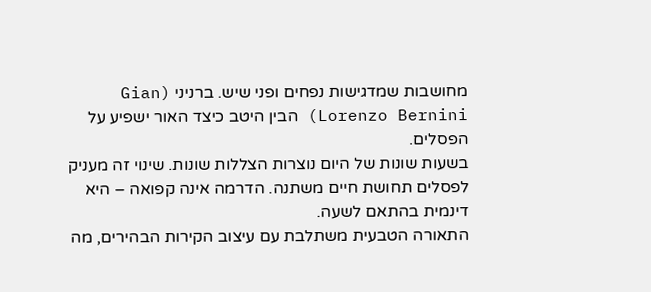מחושבות שמדגישות נפחים ופני שיש. ברניני (Gian Lorenzo Bernini) הבין היטב כיצד האור ישפיע על הפסלים.
בשעות שונות של היום נוצרות הצללות שונות. שינוי זה מעניק לפסלים תחושת חיים משתנה. הדרמה אינה קפואה – היא דינמית בהתאם לשעה.
התאורה הטבעית משתלבת עם עיצוב הקירות הבהירים, מה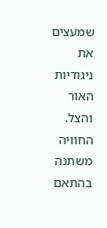שמעצים את ניגודיות האור והצל. החוויה משתנה בהתאם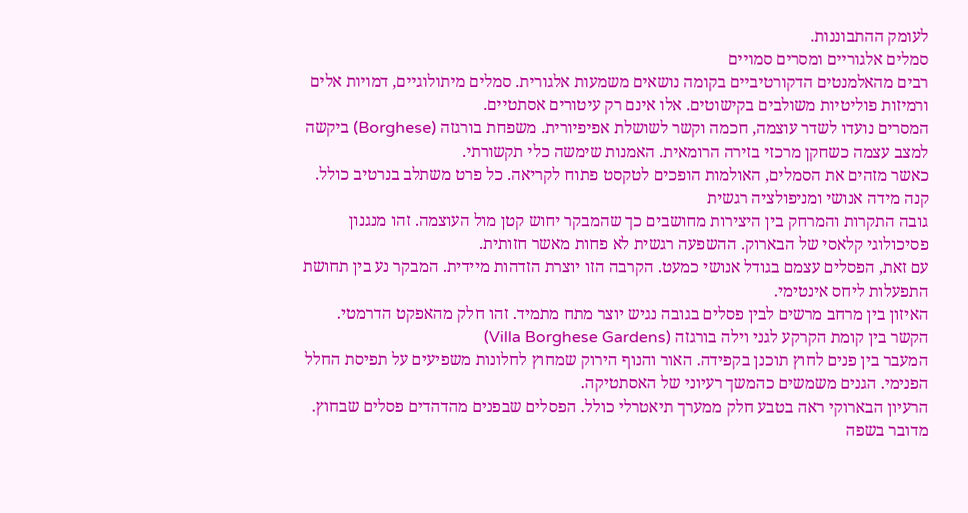לעומק ההתבוננות.
סמלים אלגוריים ומסרים סמויים
רבים מהאלמנטים הדקורטיביים בקומה נושאים משמעות אלגורית. סמלים מיתולוגיים, דמויות אלים ורמיזות פוליטיות משולבים בקישוטים. אלו אינם רק עיטורים אסתטיים.
המסרים נועדו לשדר עוצמה, חכמה וקשר לשושלת אפיפיורית. משפחת בורגזה (Borghese) ביקשה למצב עצמה כשחקן מרכזי בזירה הרומאית. האמנות שימשה כלי תקשורתי.
כאשר מזהים את הסמלים, האולמות הופכים לטקסט פתוח לקריאה. כל פרט משתלב בנרטיב כולל.
קנה מידה אנושי ומניפולציה רגשית
גובה התקרות והמרחק בין היצירות מחושבים כך שהמבקר יחוש קטן מול העוצמה. זהו מנגנון פסיכולוגי קלאסי של הבארוק. ההשפעה רגשית לא פחות מאשר חזותית.
עם זאת, הפסלים עצמם בגודל אנושי כמעט. הקרבה הזו יוצרת הזדהות מיידית. המבקר נע בין תחושת התפעלות ליחס אינטימי.
האיזון בין מרחב מרשים לבין פסלים בגובה נגיש יוצר מתח מתמיד. זהו חלק מהאפקט הדרמטי.
הקשר בין קומת הקרקע לגני וילה בורגזה (Villa Borghese Gardens)
המעבר בין פנים לחוץ תוכנן בקפידה. האור והנוף הירוק שמחוץ לחלונות משפיעים על תפיסת החלל הפנימי. הגנים משמשים כהמשך רעיוני של האסתטיקה.
הרעיון הבארוקי ראה בטבע חלק ממערך תיאטרלי כולל. הפסלים שבפנים מהדהדים פסלים שבחוץ. מדובר בשפה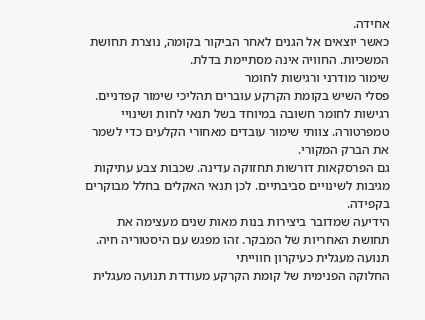אחידה.
כאשר יוצאים אל הגנים לאחר הביקור בקומה, נוצרת תחושת המשכיות. החוויה אינה מסתיימת בדלת.
שימור מודרני ורגישות לחומר
פסלי השיש בקומת הקרקע עוברים תהליכי שימור קפדניים. רגישות לחומר חשובה במיוחד בשל תנאי לחות ושינויי טמפרטורה. צוותי שימור עובדים מאחורי הקלעים כדי לשמר את הברק המקורי.
גם הפרסקאות דורשות תחזוקה עדינה. שכבות צבע עתיקות מגיבות לשינויים סביבתיים. לכן תנאי האקלים בחלל מבוקרים בקפידה.
הידיעה שמדובר ביצירות בנות מאות שנים מעצימה את תחושת האחריות של המבקר. זהו מפגש עם היסטוריה חיה.
תנועה מעגלית כעיקרון חווייתי
החלוקה הפנימית של קומת הקרקע מעודדת תנועה מעגלית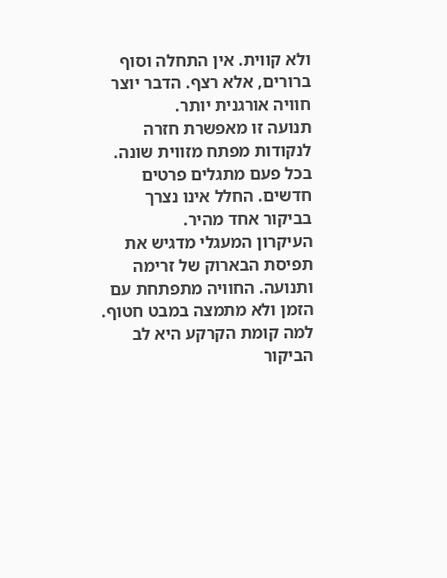ולא קווית. אין התחלה וסוף ברורים, אלא רצף. הדבר יוצר חוויה אורגנית יותר.
תנועה זו מאפשרת חזרה לנקודות מפתח מזווית שונה. בכל פעם מתגלים פרטים חדשים. החלל אינו נצרך בביקור אחד מהיר.
העיקרון המעגלי מדגיש את תפיסת הבארוק של זרימה ותנועה. החוויה מתפתחת עם הזמן ולא מתמצה במבט חטוף.
למה קומת הקרקע היא לב הביקור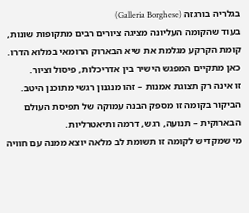בגלריה בורגזה (Galleria Borghese)
בעוד שהקומה העליונה מציגה ציורים רבים מתקופות שונות, קומת הקרקע מגלמת את שיא הבארוק הרומאי במלוא הדרו. כאן מתקיים המפגש הישיר בין אדריכלות, פיסול וציור.
זו אינה רק תצוגת אמנות – זהו מנגנון רגשי מתוכנן היטב. הביקור בקומה זו מספק הבנה עמוקה של תפיסת העולם הבארוקית – תנועה, רגש, דרמה ותיאטרליות.
מי שמקדיש לקומה זו תשומת לב מלאה יוצא ממנה עם חוויה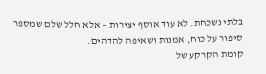בלתי נשכחת. לא עוד אוסף יצירות – אלא חלל שלם שמספר סיפור על כוח, אמנות ושאיפה להדהים.
קומת הקרקע של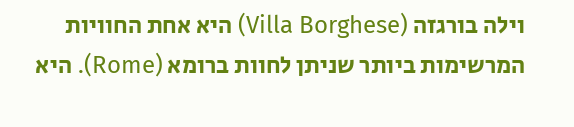וילה בורגזה (Villa Borghese) היא אחת החוויות המרשימות ביותר שניתן לחוות ברומא (Rome). היא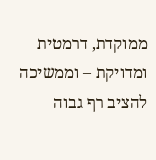ממוקדת, דרמטית ומדויקת – וממשיכה להציב רף גבוה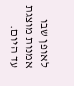לאופן שבו אמנות מוצגת עד היום.